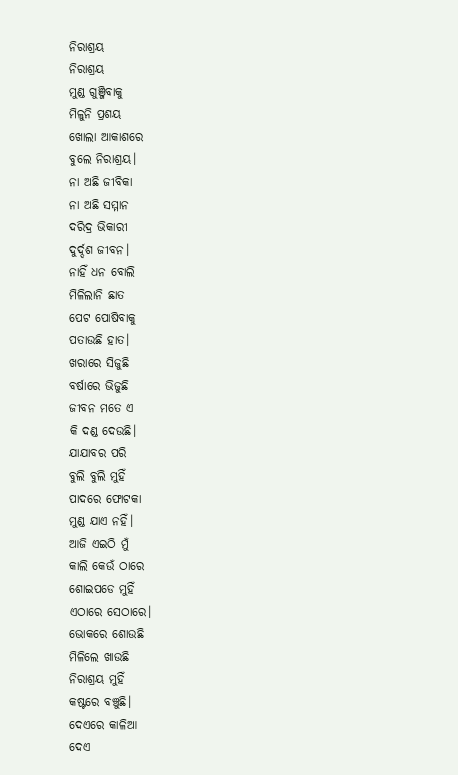ନିରାଶ୍ରୟ
ନିରାଶ୍ରୟ
ମୁଣ୍ଡ ଗୁଞ୍ଜିବାକୁ
ମିଳୁନି ପ୍ରଶୟ
ଖୋଲା ଆକାଶରେ
ବୁଲେ ନିରାଶ୍ରୟ।
ନା ଅଛି ଜୀବିକା
ନା ଅଛି ସମ୍ମାନ
ଦରିଦ୍ର ଭିକାରୀ
ଦୁର୍ଦ୍ଦଶ ଜୀବନ।
ନାହିଁ ଧନ ବୋଲି
ମିଳିଲାନି ଛାତ
ପେଟ ପୋଷିବାକୁ
ପତାଉଛି ହାତ।
ଖରାରେ ସିଜୁଛି
ବର୍ଷାରେ ଭିଜୁଛି
ଜୀବନ ମତେ ଏ
କି ଦଣ୍ଡ ଦେଉଛି।
ଯାଯାବର ପରି
ବୁଲି ବୁଲି ମୁହିଁ
ପାଦରେ ଫୋଟକା
ମୁଣ୍ଡ ଯାଏ ନହିଁ।
ଆଜି ଏଇଠି ମୁଁ
କାଲି କେଉଁ ଠାରେ
ଶୋଇପଡେ ମୁହିଁ
ଏଠାରେ ସେଠାରେ।
ଭୋକରେ ଶୋଉଛି
ମିଳିଲେ ଖାଉଛି
ନିରାଶ୍ରୟ ମୁହିଁ
କଷ୍ଟରେ ବଞ୍ଚୁଛି।
ଦେଏରେ କାଳିଆ
ଦେଏ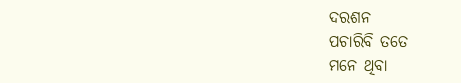ଦରଶନ
ପଚାରିବି ତତେ
ମନେ ଥିବା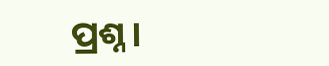ପ୍ରଶ୍ନ।